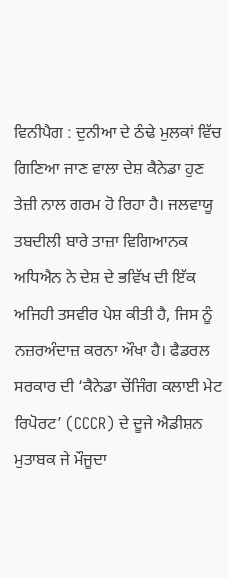ਵਿਨੀਪੈਗ : ਦੁਨੀਆ ਦੇ ਠੰਢੇ ਮੁਲਕਾਂ ਵਿੱਚ ਗਿਣਿਆ ਜਾਣ ਵਾਲਾ ਦੇਸ਼ ਕੈਨੇਡਾ ਹੁਣ ਤੇਜ਼ੀ ਨਾਲ ਗਰਮ ਹੋ ਰਿਹਾ ਹੈ। ਜਲਵਾਯੂ ਤਬਦੀਲੀ ਬਾਰੇ ਤਾਜ਼ਾ ਵਿਗਿਆਨਕ ਅਧਿਐਨ ਨੇ ਦੇਸ਼ ਦੇ ਭਵਿੱਖ ਦੀ ਇੱਕ ਅਜਿਹੀ ਤਸਵੀਰ ਪੇਸ਼ ਕੀਤੀ ਹੈ, ਜਿਸ ਨੂੰ ਨਜ਼ਰਅੰਦਾਜ਼ ਕਰਨਾ ਔਖਾ ਹੈ। ਫੈਡਰਲ ਸਰਕਾਰ ਦੀ ‘ਕੈਨੇਡਾ ਚੇਂਜਿੰਗ ਕਲਾਈ ਮੇਟ ਰਿਪੋਰਟ’ (CCCR) ਦੇ ਦੂਜੇ ਐਡੀਸ਼ਨ ਮੁਤਾਬਕ ਜੇ ਮੌਜੂਦਾ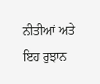ਨੀਤੀਆਂ ਅਤੇ ਇਹ ਰੁਝਾਨ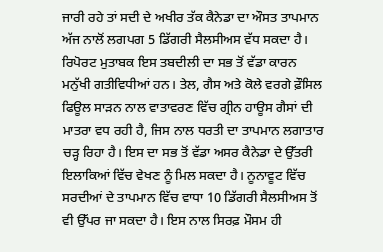ਜਾਰੀ ਰਹੇ ਤਾਂ ਸਦੀ ਦੇ ਅਖੀਰ ਤੱਕ ਕੈਨੇਡਾ ਦਾ ਔਸਤ ਤਾਪਮਾਨ ਅੱਜ ਨਾਲੋਂ ਲਗਪਗ 5 ਡਿੱਗਰੀ ਸੈਲਸੀਅਸ ਵੱਧ ਸਕਦਾ ਹੈ।
ਰਿਪੋਰਟ ਮੁਤਾਬਕ ਇਸ ਤਬਦੀਲੀ ਦਾ ਸਭ ਤੋਂ ਵੱਡਾ ਕਾਰਨ ਮਨੁੱਖੀ ਗਤੀਵਿਧੀਆਂ ਹਨ। ਤੇਲ, ਗੈਸ ਅਤੇ ਕੋਲੇ ਵਰਗੇ ਫ਼ੌਸਿਲ ਫਿਊਲ ਸਾੜਨ ਨਾਲ ਵਾਤਾਵਰਣ ਵਿੱਚ ਗ੍ਰੀਨ ਹਾਊਸ ਗੈਸਾਂ ਦੀ ਮਾਤਰਾ ਵਧ ਰਹੀ ਹੈ, ਜਿਸ ਨਾਲ ਧਰਤੀ ਦਾ ਤਾਪਮਾਨ ਲਗਾਤਾਰ ਚੜ੍ਹ ਰਿਹਾ ਹੈ। ਇਸ ਦਾ ਸਭ ਤੋਂ ਵੱਡਾ ਅਸਰ ਕੈਨੇਡਾ ਦੇ ਉੱਤਰੀ ਇਲਾਕਿਆਂ ਵਿੱਚ ਵੇਖਣ ਨੂੰ ਮਿਲ ਸਕਦਾ ਹੈ। ਨੂਨਾਵੂਟ ਵਿੱਚ ਸਰਦੀਆਂ ਦੇ ਤਾਪਮਾਨ ਵਿੱਚ ਵਾਧਾ 10 ਡਿੱਗਰੀ ਸੈਲਸੀਅਸ ਤੋਂ ਵੀ ਉੱਪਰ ਜਾ ਸਕਦਾ ਹੈ। ਇਸ ਨਾਲ ਸਿਰਫ਼ ਮੌਸਮ ਹੀ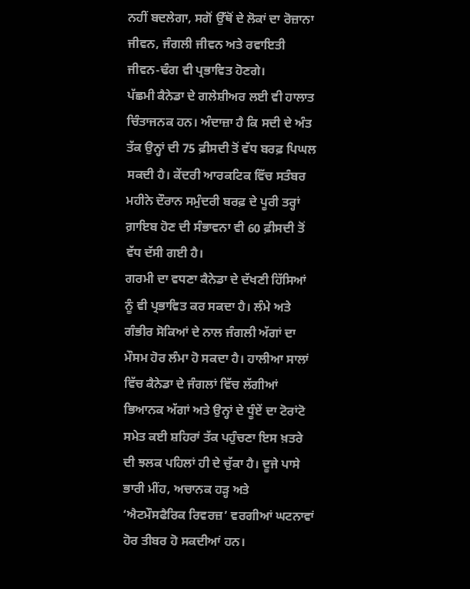ਨਹੀਂ ਬਦਲੇਗਾ, ਸਗੋਂ ਉੱਥੋਂ ਦੇ ਲੋਕਾਂ ਦਾ ਰੋਜ਼ਾਨਾ ਜੀਵਨ, ਜੰਗਲੀ ਜੀਵਨ ਅਤੇ ਰਵਾਇਤੀ ਜੀਵਨ-ਢੰਗ ਵੀ ਪ੍ਰਭਾਵਿਤ ਹੋਣਗੇ।
ਪੱਛਮੀ ਕੈਨੇਡਾ ਦੇ ਗਲੇਸ਼ੀਅਰ ਲਈ ਵੀ ਹਾਲਾਤ ਚਿੰਤਾਜਨਕ ਹਨ। ਅੰਦਾਜ਼ਾ ਹੈ ਕਿ ਸਦੀ ਦੇ ਅੰਤ ਤੱਕ ਉਨ੍ਹਾਂ ਦੀ 75 ਫ਼ੀਸਦੀ ਤੋਂ ਵੱਧ ਬਰਫ਼ ਪਿਘਲ ਸਕਦੀ ਹੈ। ਕੇਂਦਰੀ ਆਰਕਟਿਕ ਵਿੱਚ ਸਤੰਬਰ ਮਹੀਨੇ ਦੌਰਾਨ ਸਮੁੰਦਰੀ ਬਰਫ਼ ਦੇ ਪੂਰੀ ਤਰ੍ਹਾਂ ਗ਼ਾਇਬ ਹੋਣ ਦੀ ਸੰਭਾਵਨਾ ਵੀ 60 ਫ਼ੀਸਦੀ ਤੋਂ ਵੱਧ ਦੱਸੀ ਗਈ ਹੈ।
ਗਰਮੀ ਦਾ ਵਧਣਾ ਕੈਨੇਡਾ ਦੇ ਦੱਖਣੀ ਹਿੱਸਿਆਂ ਨੂੰ ਵੀ ਪ੍ਰਭਾਵਿਤ ਕਰ ਸਕਦਾ ਹੈ। ਲੰਮੇ ਅਤੇ ਗੰਭੀਰ ਸੋਕਿਆਂ ਦੇ ਨਾਲ ਜੰਗਲੀ ਅੱਗਾਂ ਦਾ ਮੌਸਮ ਹੋਰ ਲੰਮਾ ਹੋ ਸਕਦਾ ਹੈ। ਹਾਲੀਆ ਸਾਲਾਂ ਵਿੱਚ ਕੈਨੇਡਾ ਦੇ ਜੰਗਲਾਂ ਵਿੱਚ ਲੱਗੀਆਂ ਭਿਆਨਕ ਅੱਗਾਂ ਅਤੇ ਉਨ੍ਹਾਂ ਦੇ ਧੂੰਏਂ ਦਾ ਟੋਰਾਂਟੋ ਸਮੇਤ ਕਈ ਸ਼ਹਿਰਾਂ ਤੱਕ ਪਹੁੰਚਣਾ ਇਸ ਖ਼ਤਰੇ ਦੀ ਝਲਕ ਪਹਿਲਾਂ ਹੀ ਦੇ ਚੁੱਕਾ ਹੈ। ਦੂਜੇ ਪਾਸੇ ਭਾਰੀ ਮੀਂਹ, ਅਚਾਨਕ ਹੜ੍ਹ ਅਤੇ ‘ਐਟਮੌਸਫੈਰਿਕ ਰਿਵਰਜ਼’ ਵਰਗੀਆਂ ਘਟਨਾਵਾਂ ਹੋਰ ਤੀਬਰ ਹੋ ਸਕਦੀਆਂ ਹਨ।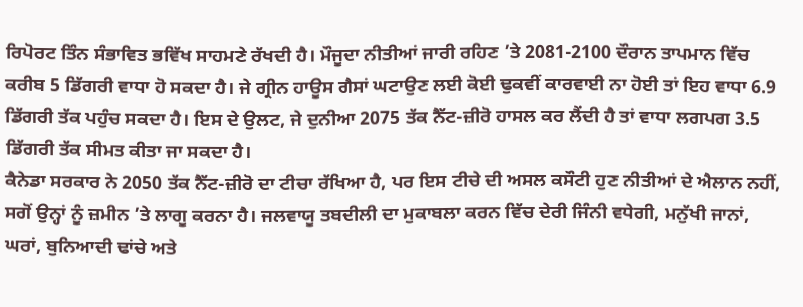ਰਿਪੋਰਟ ਤਿੰਨ ਸੰਭਾਵਿਤ ਭਵਿੱਖ ਸਾਹਮਣੇ ਰੱਖਦੀ ਹੈ। ਮੌਜੂਦਾ ਨੀਤੀਆਂ ਜਾਰੀ ਰਹਿਣ ’ਤੇ 2081-2100 ਦੌਰਾਨ ਤਾਪਮਾਨ ਵਿੱਚ ਕਰੀਬ 5 ਡਿੱਗਰੀ ਵਾਧਾ ਹੋ ਸਕਦਾ ਹੈ। ਜੇ ਗ੍ਰੀਨ ਹਾਊਸ ਗੈਸਾਂ ਘਟਾਉਣ ਲਈ ਕੋਈ ਢੁਕਵੀਂ ਕਾਰਵਾਈ ਨਾ ਹੋਈ ਤਾਂ ਇਹ ਵਾਧਾ 6.9 ਡਿੱਗਰੀ ਤੱਕ ਪਹੁੰਚ ਸਕਦਾ ਹੈ। ਇਸ ਦੇ ਉਲਟ, ਜੇ ਦੁਨੀਆ 2075 ਤੱਕ ਨੈੱਟ-ਜ਼ੀਰੋ ਹਾਸਲ ਕਰ ਲੈਂਦੀ ਹੈ ਤਾਂ ਵਾਧਾ ਲਗਪਗ 3.5 ਡਿੱਗਰੀ ਤੱਕ ਸੀਮਤ ਕੀਤਾ ਜਾ ਸਕਦਾ ਹੈ।
ਕੈਨੇਡਾ ਸਰਕਾਰ ਨੇ 2050 ਤੱਕ ਨੈੱਟ-ਜ਼ੀਰੋ ਦਾ ਟੀਚਾ ਰੱਖਿਆ ਹੈ, ਪਰ ਇਸ ਟੀਚੇ ਦੀ ਅਸਲ ਕਸੌਟੀ ਹੁਣ ਨੀਤੀਆਂ ਦੇ ਐਲਾਨ ਨਹੀਂ, ਸਗੋਂ ਉਨ੍ਹਾਂ ਨੂੰ ਜ਼ਮੀਨ ’ਤੇ ਲਾਗੂ ਕਰਨਾ ਹੈ। ਜਲਵਾਯੂ ਤਬਦੀਲੀ ਦਾ ਮੁਕਾਬਲਾ ਕਰਨ ਵਿੱਚ ਦੇਰੀ ਜਿੰਨੀ ਵਧੇਗੀ, ਮਨੁੱਖੀ ਜਾਨਾਂ, ਘਰਾਂ, ਬੁਨਿਆਦੀ ਢਾਂਚੇ ਅਤੇ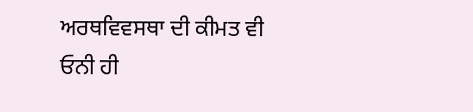ਅਰਥਵਿਵਸਥਾ ਦੀ ਕੀਮਤ ਵੀ ਓਨੀ ਹੀ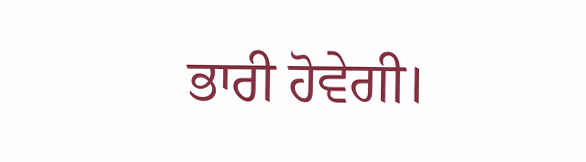ਭਾਰੀ ਹੋਵੇਗੀ।